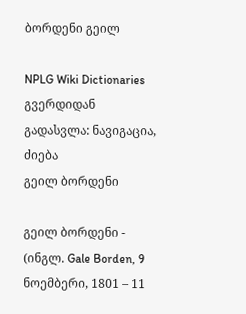ბორდენი გეილ

NPLG Wiki Dictionaries გვერდიდან
გადასვლა: ნავიგაცია, ძიება
გეილ ბორდენი

გეილ ბორდენი - (ინგლ. Gale Borden, 9 ნოემბერი, 1801 – 11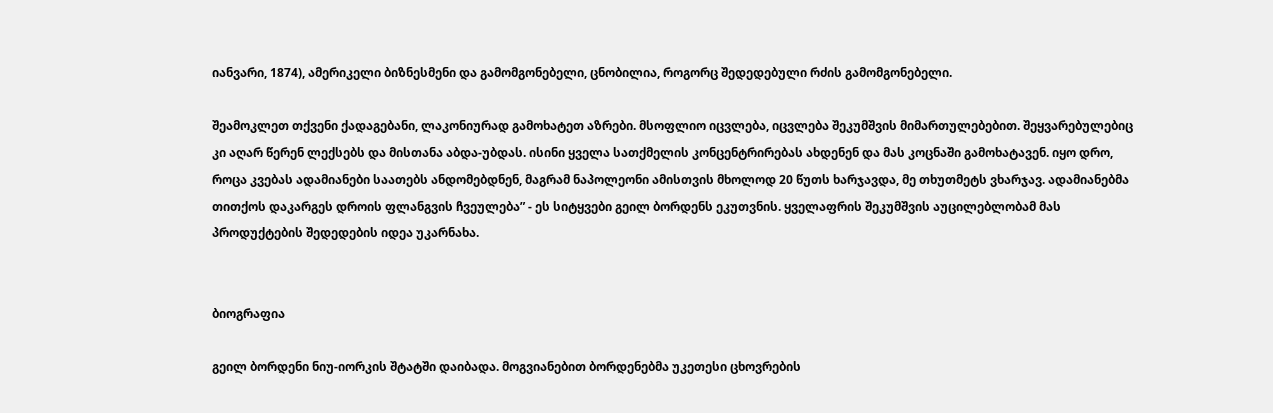იანვარი, 1874), ამერიკელი ბიზნესმენი და გამომგონებელი, ცნობილია, როგორც შედედებული რძის გამომგონებელი.

შეამოკლეთ თქვენი ქადაგებანი, ლაკონიურად გამოხატეთ აზრები. მსოფლიო იცვლება, იცვლება შეკუმშვის მიმართულებებით. შეყვარებულებიც კი აღარ წერენ ლექსებს და მისთანა აბდა-უბდას. ისინი ყველა სათქმელის კონცენტრირებას ახდენენ და მას კოცნაში გამოხატავენ. იყო დრო, როცა კვებას ადამიანები საათებს ანდომებდნენ, მაგრამ ნაპოლეონი ამისთვის მხოლოდ 20 წუთს ხარჯავდა, მე თხუთმეტს ვხარჯავ. ადამიანებმა თითქოს დაკარგეს დროის ფლანგვის ჩვეულება” - ეს სიტყვები გეილ ბორდენს ეკუთვნის. ყველაფრის შეკუმშვის აუცილებლობამ მას პროდუქტების შედედების იდეა უკარნახა.


ბიოგრაფია

გეილ ბორდენი ნიუ-იორკის შტატში დაიბადა. მოგვიანებით ბორდენებმა უკეთესი ცხოვრების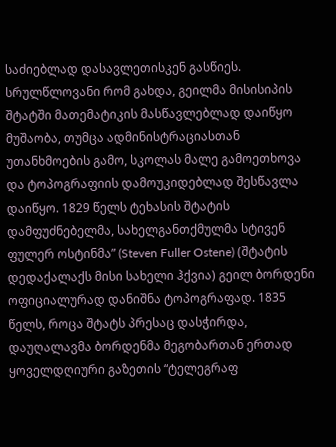საძიებლად დასავლეთისკენ გასწიეს. სრულწლოვანი რომ გახდა, გეილმა მისისიპის შტატში მათემატიკის მასწავლებლად დაიწყო მუშაობა, თუმცა ადმინისტრაციასთან უთანხმოების გამო, სკოლას მალე გამოეთხოვა და ტოპოგრაფიის დამოუკიდებლად შესწავლა დაიწყო. 1829 წელს ტეხასის შტატის დამფუძნებელმა, სახელგანთქმულმა სტივენ ფულერ ოსტინმა” (Steven Fuller Ostene) (შტატის დედაქალაქს მისი სახელი ჰქვია) გეილ ბორდენი ოფიციალურად დანიშნა ტოპოგრაფად. 1835 წელს, როცა შტატს პრესაც დასჭირდა, დაუღალავმა ბორდენმა მეგობართან ერთად ყოველდღიური გაზეთის “ტელეგრაფ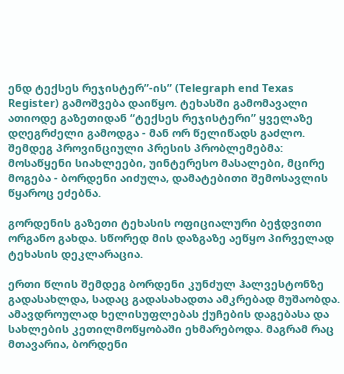ენდ ტექსეს რეჯისტერ”-ის” (Telegraph end Texas Register) გამოშვება დაიწყო. ტეხასში გამომავალი ათიოდე გაზეთიდან “ტექსეს რეჯისტერი” ყველაზე დღეგრძელი გამოდგა - მან ორ წელიწადს გაძლო. შემდეგ პროვინციული პრესის პრობლემებმა: მოსაწყენი სიახლეები, უინტერესო მასალები, მცირე მოგება - ბორდენი აიძულა, დამატებითი შემოსავლის წყაროც ეძებნა.

გორდენის გაზეთი ტეხასის ოფიციალური ბეჭდვითი ორგანო გახდა. სწორედ მის დაზგაზე აეწყო პირველად ტეხასის დეკლარაცია.

ერთი წლის შემდეგ ბორდენი კუნძულ ჰალვესტონზე გადასახლდა, სადაც გადასახადთა ამკრებად მუშაობდა. ამავდროულად ხელისუფლებას ქუჩების დაგებასა და სახლების კეთილმოწყობაში ეხმარებოდა. მაგრამ რაც მთავარია, ბორდენი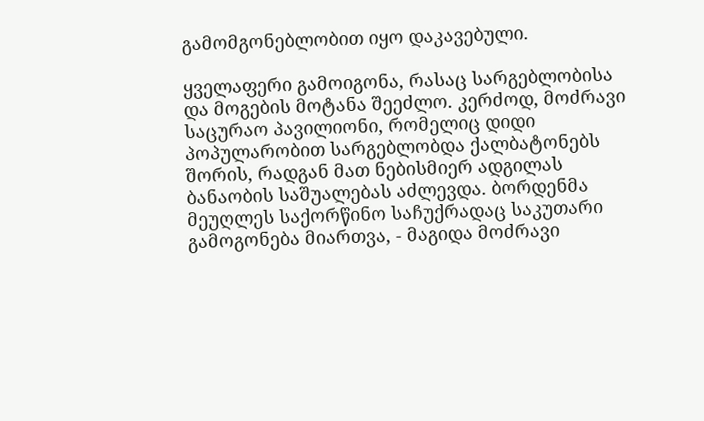გამომგონებლობით იყო დაკავებული.

ყველაფერი გამოიგონა, რასაც სარგებლობისა და მოგების მოტანა შეეძლო. კერძოდ, მოძრავი საცურაო პავილიონი, რომელიც დიდი პოპულარობით სარგებლობდა ქალბატონებს შორის, რადგან მათ ნებისმიერ ადგილას ბანაობის საშუალებას აძლევდა. ბორდენმა მეუღლეს საქორწინო საჩუქრადაც საკუთარი გამოგონება მიართვა, - მაგიდა მოძრავი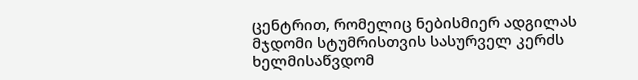ცენტრით, რომელიც ნებისმიერ ადგილას მჯდომი სტუმრისთვის სასურველ კერძს ხელმისაწვდომ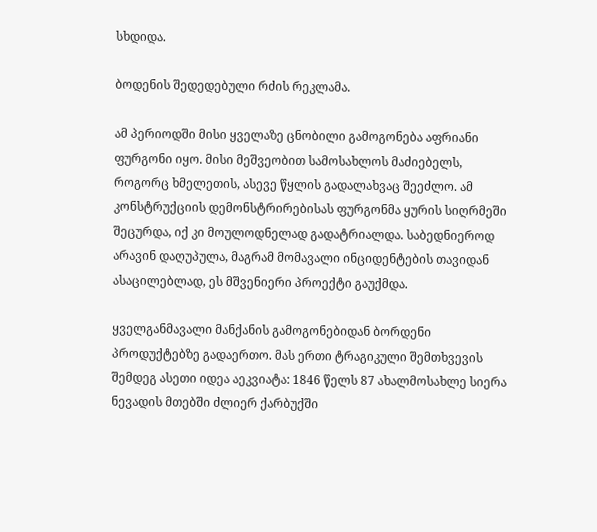სხდიდა.

ბოდენის შედედებული რძის რეკლამა.

ამ პერიოდში მისი ყველაზე ცნობილი გამოგონება აფრიანი ფურგონი იყო. მისი მეშვეობით სამოსახლოს მაძიებელს, როგორც ხმელეთის, ასევე წყლის გადალახვაც შეეძლო. ამ კონსტრუქციის დემონსტრირებისას ფურგონმა ყურის სიღრმეში შეცურდა, იქ კი მოულოდნელად გადატრიალდა. საბედნიეროდ არავინ დაღუპულა, მაგრამ მომავალი ინციდენტების თავიდან ასაცილებლად, ეს მშვენიერი პროექტი გაუქმდა.

ყველგანმავალი მანქანის გამოგონებიდან ბორდენი პროდუქტებზე გადაერთო. მას ერთი ტრაგიკული შემთხვევის შემდეგ ასეთი იდეა აეკვიატა: 1846 წელს 87 ახალმოსახლე სიერა ნევადის მთებში ძლიერ ქარბუქში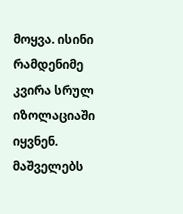მოყვა. ისინი რამდენიმე კვირა სრულ იზოლაციაში იყვნენ. მაშველებს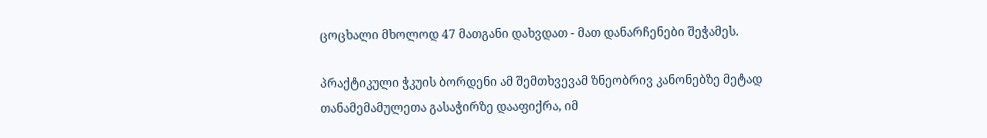ცოცხალი მხოლოდ 47 მათგანი დახვდათ - მათ დანარჩენები შეჭამეს.

პრაქტიკული ჭკუის ბორდენი ამ შემთხვევამ ზნეობრივ კანონებზე მეტად თანამემამულეთა გასაჭირზე დააფიქრა, იმ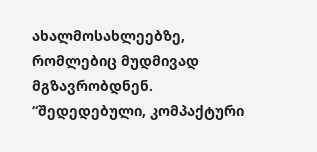ახალმოსახლეებზე, რომლებიც მუდმივად მგზავრობდნენ. “შედედებული, კომპაქტური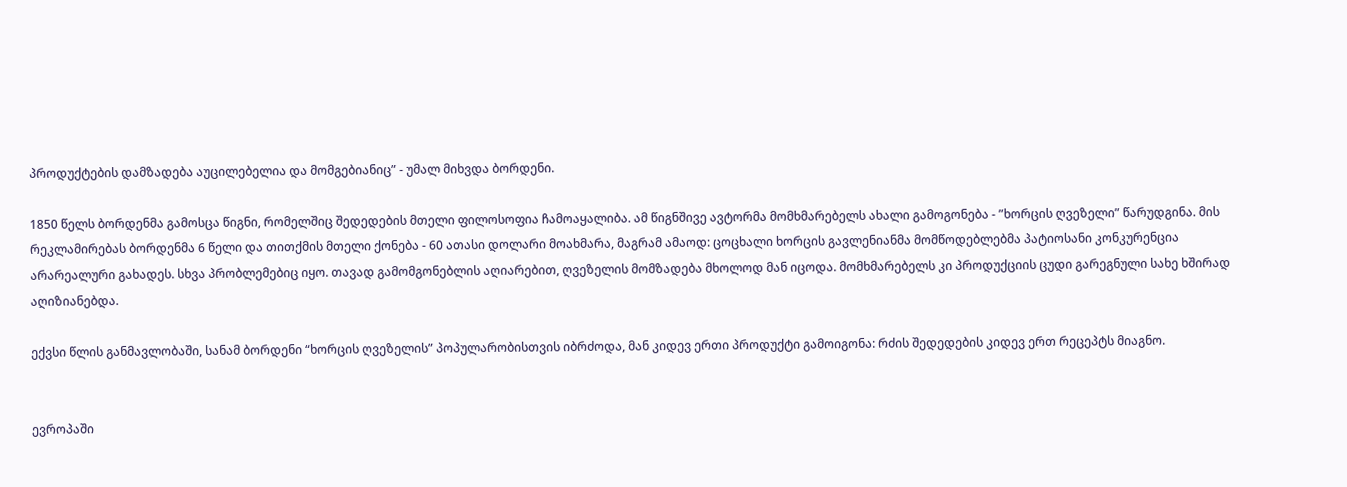პროდუქტების დამზადება აუცილებელია და მომგებიანიც” - უმალ მიხვდა ბორდენი.

1850 წელს ბორდენმა გამოსცა წიგნი, რომელშიც შედედების მთელი ფილოსოფია ჩამოაყალიბა. ამ წიგნშივე ავტორმა მომხმარებელს ახალი გამოგონება - ”ხორცის ღვეზელი” წარუდგინა. მის რეკლამირებას ბორდენმა 6 წელი და თითქმის მთელი ქონება - 60 ათასი დოლარი მოახმარა, მაგრამ ამაოდ: ცოცხალი ხორცის გავლენიანმა მომწოდებლებმა პატიოსანი კონკურენცია არარეალური გახადეს. სხვა პრობლემებიც იყო. თავად გამომგონებლის აღიარებით, ღვეზელის მომზადება მხოლოდ მან იცოდა. მომხმარებელს კი პროდუქციის ცუდი გარეგნული სახე ხშირად აღიზიანებდა.

ექვსი წლის განმავლობაში, სანამ ბორდენი “ხორცის ღვეზელის” პოპულარობისთვის იბრძოდა, მან კიდევ ერთი პროდუქტი გამოიგონა: რძის შედედების კიდევ ერთ რეცეპტს მიაგნო.


ევროპაში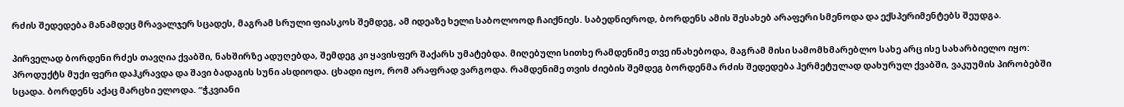რძის შედედება მანამდეც მრავალჯერ სცადეს, მაგრამ სრული ფიასკოს შემდეგ, ამ იდეაზე ხელი საბოლოოდ ჩაიქნიეს. საბედნიეროდ, ბორდენს ამის შესახებ არაფერი სმენოდა და ექსპერიმენტებს შეუდგა.

პირველად ბორდენი რძეს თავღია ქვაბში, ნახშირზე ადუღებდა, შემდეგ კი ყავისფერ შაქარს უმატებდა. მიღებული სითხე რამდენიმე თვე ინახებოდა, მაგრამ მისი სამომხმარებლო სახე არც ისე სახარბიელო იყო: პროდუქტს მუქი ფერი დაჰკრავდა და შავი ბადაგის სუნი ასდიოდა. ცხადი იყო, რომ არაფრად ვარგოდა. რამდენიმე თვის ძიების შემდეგ ბორდენმა რძის შედედება ჰერმეტულად დახურულ ქვაბში, ვაკუუმის პირობებში სცადა. ბორდენს აქაც მარცხი ელოდა. “ჭკვიანი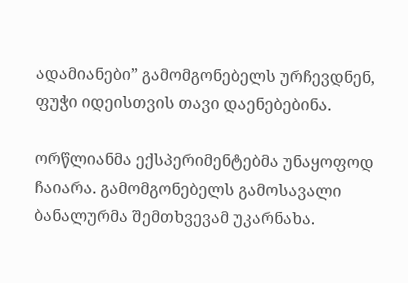ადამიანები” გამომგონებელს ურჩევდნენ, ფუჭი იდეისთვის თავი დაენებებინა.

ორწლიანმა ექსპერიმენტებმა უნაყოფოდ ჩაიარა. გამომგონებელს გამოსავალი ბანალურმა შემთხვევამ უკარნახა.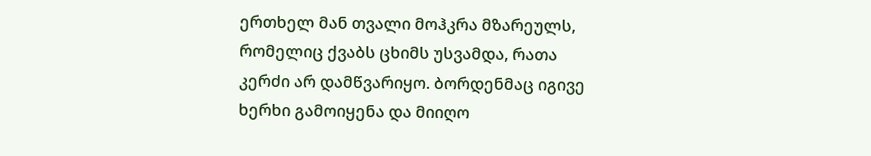ერთხელ მან თვალი მოჰკრა მზარეულს, რომელიც ქვაბს ცხიმს უსვამდა, რათა კერძი არ დამწვარიყო. ბორდენმაც იგივე ხერხი გამოიყენა და მიიღო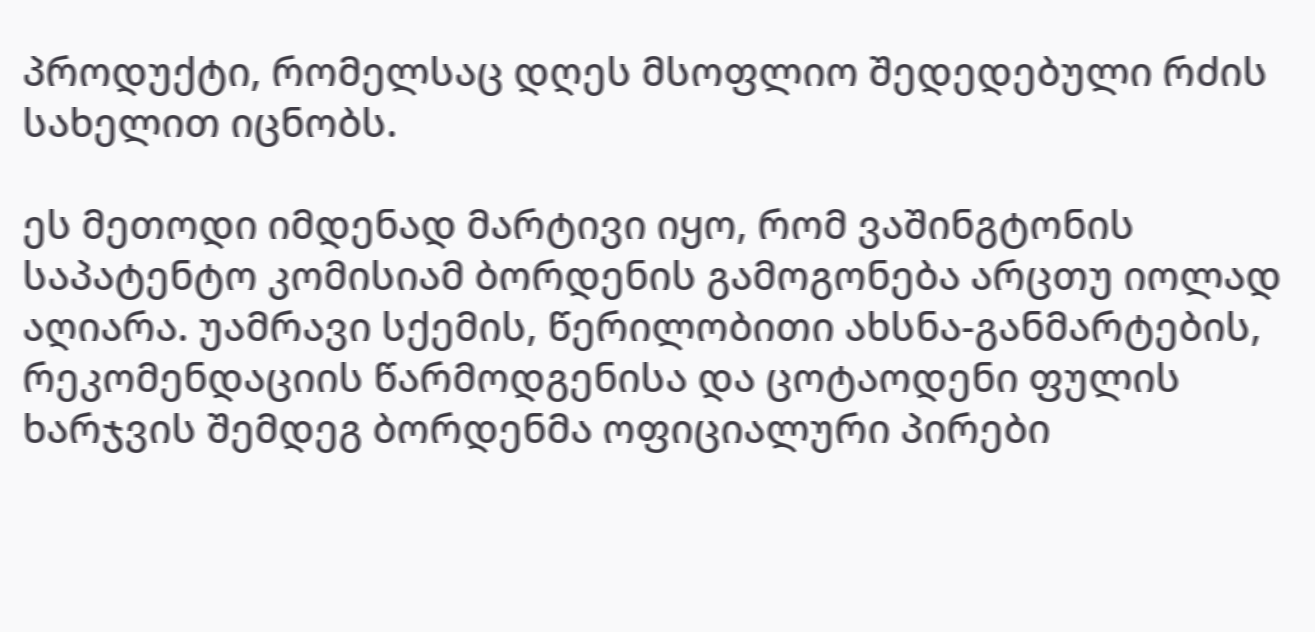პროდუქტი, რომელსაც დღეს მსოფლიო შედედებული რძის სახელით იცნობს.

ეს მეთოდი იმდენად მარტივი იყო, რომ ვაშინგტონის საპატენტო კომისიამ ბორდენის გამოგონება არცთუ იოლად აღიარა. უამრავი სქემის, წერილობითი ახსნა-განმარტების, რეკომენდაციის წარმოდგენისა და ცოტაოდენი ფულის ხარჯვის შემდეგ ბორდენმა ოფიციალური პირები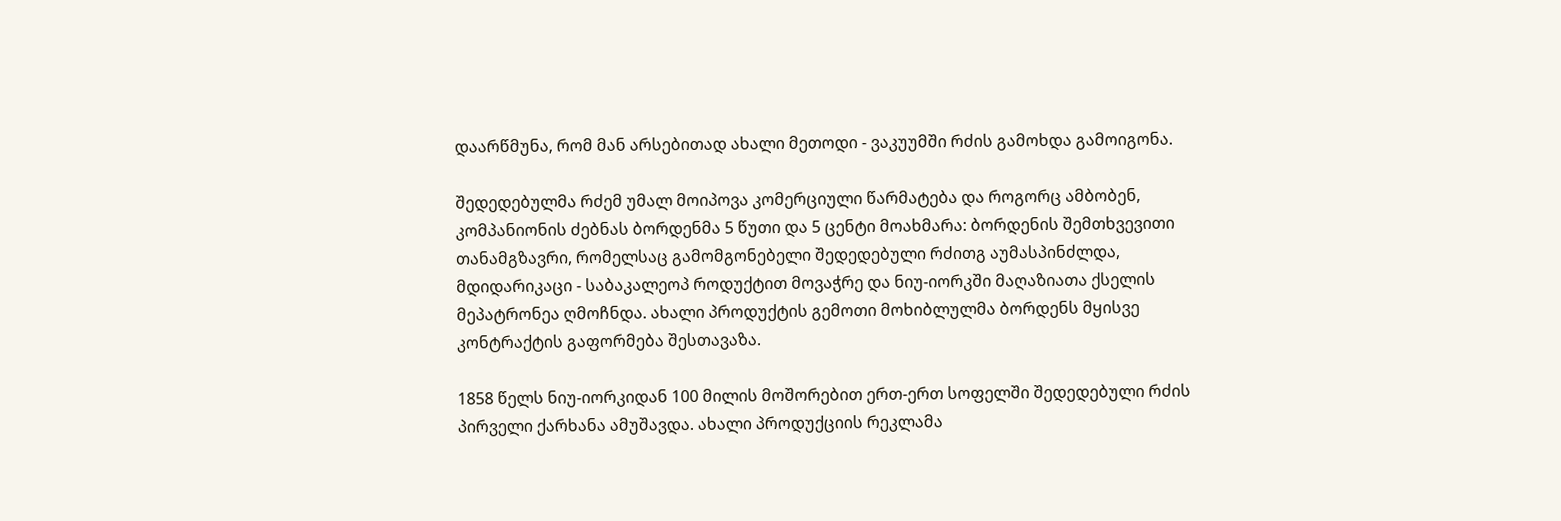დაარწმუნა, რომ მან არსებითად ახალი მეთოდი - ვაკუუმში რძის გამოხდა გამოიგონა.

შედედებულმა რძემ უმალ მოიპოვა კომერციული წარმატება და როგორც ამბობენ, კომპანიონის ძებნას ბორდენმა 5 წუთი და 5 ცენტი მოახმარა: ბორდენის შემთხვევითი თანამგზავრი, რომელსაც გამომგონებელი შედედებული რძითგ აუმასპინძლდა, მდიდარიკაცი - საბაკალეოპ როდუქტით მოვაჭრე და ნიუ-იორკში მაღაზიათა ქსელის მეპატრონეა ღმოჩნდა. ახალი პროდუქტის გემოთი მოხიბლულმა ბორდენს მყისვე კონტრაქტის გაფორმება შესთავაზა.

1858 წელს ნიუ-იორკიდან 100 მილის მოშორებით ერთ-ერთ სოფელში შედედებული რძის პირველი ქარხანა ამუშავდა. ახალი პროდუქციის რეკლამა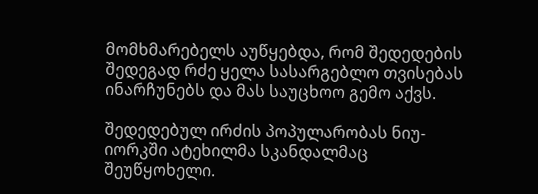მომხმარებელს აუწყებდა, რომ შედედების შედეგად რძე ყელა სასარგებლო თვისებას ინარჩუნებს და მას საუცხოო გემო აქვს.

შედედებულ ირძის პოპულარობას ნიუ-იორკში ატეხილმა სკანდალმაც შეუწყოხელი.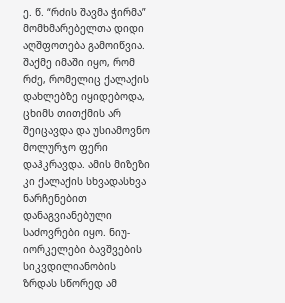ე. წ. “რძის შავმა ჭირმა” მომხმარებელთა დიდი აღშფოთება გამოიწვია. შაქმე იმაში იყო, რომ რძე, რომელიც ქალაქის დახლებზე იყიდებოდა, ცხიმს თითქმის არ შეიცავდა და უსიამოვნო მოლურჯო ფერი დაჰკრავდა. ამის მიზეზი კი ქალაქის სხვადასხვა ნარჩენებით დანაგვიანებული საძოვრები იყო. ნიუ-იორკელები ბავშვების სიკვდილიანობის ზრდას სწორედ ამ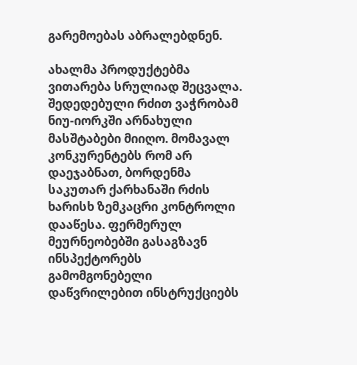გარემოებას აბრალებდნენ.

ახალმა პროდუქტებმა ვითარება სრულიად შეცვალა. შედედებული რძით ვაჭრობამ ნიუ-იორკში არნახული მასშტაბები მიიღო. მომავალ კონკურენტებს რომ არ დაეჯაბნათ, ბორდენმა საკუთარ ქარხანაში რძის ხარისხ ზემკაცრი კონტროლი დააწესა. ფერმერულ მეურნეობებში გასაგზავნ ინსპექტორებს გამომგონებელი დაწვრილებით ინსტრუქციებს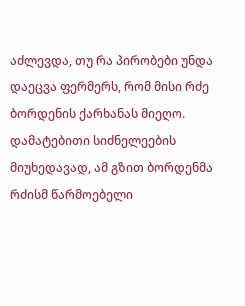აძლევდა, თუ რა პირობები უნდა დაეცვა ფერმერს, რომ მისი რძე ბორდენის ქარხანას მიეღო. დამატებითი სიძნელეების მიუხედავად, ამ გზით ბორდენმა რძისმ წარმოებელი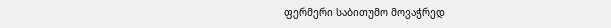ფერმერი საბითუმო მოვაჭრედ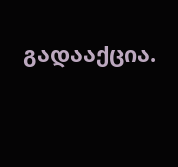გადააქცია.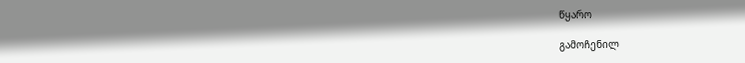წყარო

გამოჩენილ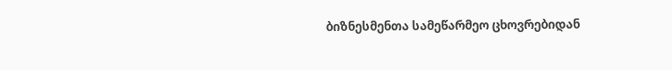ბიზნესმენთა სამეწარმეო ცხოვრებიდან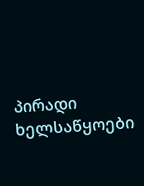პირადი ხელსაწყოები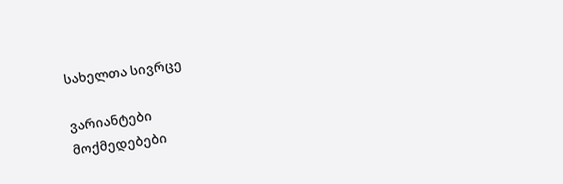სახელთა სივრცე

ვარიანტები
მოქმედებები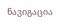ნავიგაცია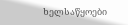ხელსაწყოები